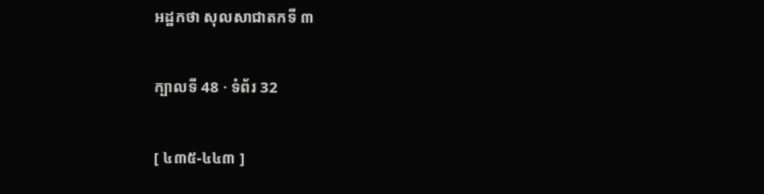អដ្ឋកថា សុលសាជាតកទី ៣

ក្បាលទី 48 · ទំព័រ 32

[ ៤៣៥-៤៤៣ ]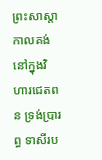ព្រះសាស្តា កាលគង់នៅក្នុងវិហារជេតពន ទ្រង់ប្រារព្ធ ទាសីរប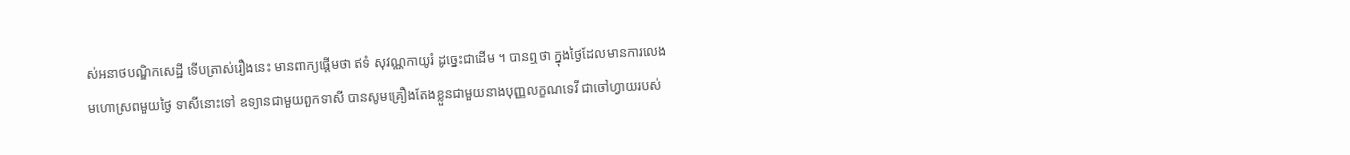ស់អនាថបណ្ឌិកសេដ្ឋី ទើបត្រាស់រឿងនេះ មានពាក្យផ្តើមថា ឥទំ សុវណ្ណកាយូរំ ដូច្នេះជាដើម ។ បានឮថា ក្នុងថ្ងៃដែលមានការលេងមហោស្រពមួយថ្ងៃ ទាសីនោះទៅ ឧទ្យានជាមួយពួកទាសី បានសូមគ្រឿងតែងខ្លួនជាមួយនាងបុញ្ញលក្ខណទេវី ជាចៅហ្វាយរបស់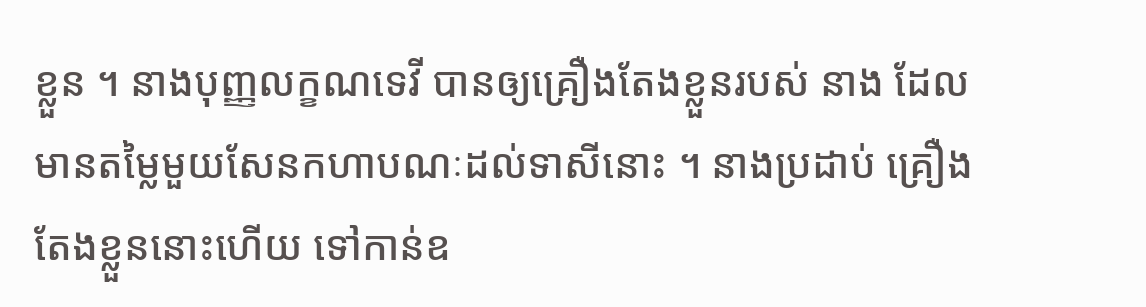ខ្លួន ។ នាងបុញ្ញលក្ខណទេវី បានឲ្យគ្រឿងតែងខ្លួនរបស់ នាង ដែលមានតម្លៃមួយសែនកហាបណៈដល់ទាសីនោះ ។ នាងប្រដាប់ គ្រឿងតែងខ្លួននោះហើយ ទៅកាន់ឧ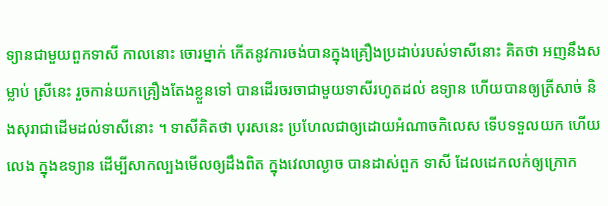ទ្យានជាមួយពួកទាសី កាលនោះ ចោរម្នាក់ កើតនូវការចង់បានក្នុងគ្រឿងប្រដាប់របស់ទាសីនោះ គិតថា អញនឹងសម្លាប់ ស្រីនេះ រួចកាន់យកគ្រឿងតែងខ្លួនទៅ បានដើរចរចាជាមួយទាសីរហូតដល់ ឧទ្យាន ហើយបានឲ្យត្រីសាច់ និងសុរាជាដើមដល់ទាសីនោះ ។ ទាសីគិតថា បុរសនេះ ប្រហែលជាឲ្យដោយអំណាចកិលេស ទើបទទួលយក ហើយលេង ក្នុងឧទ្យាន ដើម្បីសាកល្បងមើលឲ្យដឹងពិត ក្នុងវេលាល្ងាច បានដាស់ពួក ទាសី ដែលដេកលក់ឲ្យក្រោក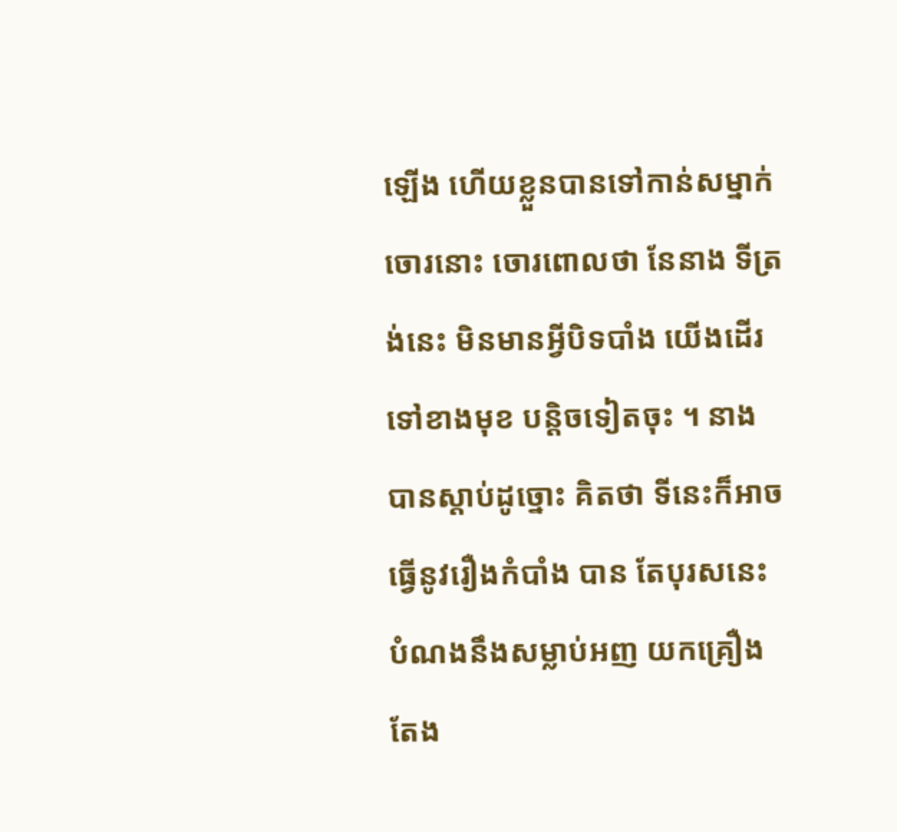ឡើង ហើយខ្លួនបានទៅកាន់សម្នាក់ចោរនោះ ចោរពោលថា នែនាង ទីត្រង់នេះ មិនមានអ្វីបិទបាំង យើងដើរទៅខាងមុខ បន្តិចទៀតចុះ ។ នាងបានស្តាប់ដូច្នោះ គិតថា ទីនេះក៏អាចធ្វើនូវរឿងកំបាំង បាន តែបុរសនេះបំណងនឹងសម្លាប់អញ យកគ្រឿងតែង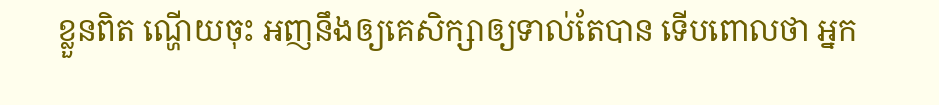ខ្លួនពិត ណ្ហើយចុះ អញនឹងឲ្យគេសិក្សាឲ្យទាល់តែបាន ទើបពោលថា អ្នក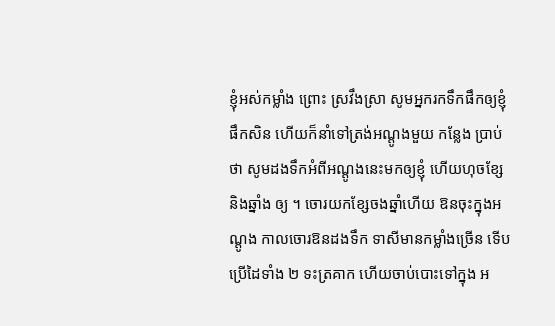ខ្ញុំអស់កម្លាំង ព្រោះ ស្រវឹងស្រា សូមអ្នករកទឹកផឹកឲ្យខ្ញុំផឹកសិន ហើយក៏នាំទៅត្រង់អណ្តូងមួយ កន្លែង ប្រាប់ថា សូមដងទឹកអំពីអណ្តូងនេះមកឲ្យខ្ញុំ ហើយហុចខ្សែ និងឆ្នាំង ឲ្យ ។ ចោរយកខ្សែចងឆ្នាំហើយ ឱនចុះក្នុងអណ្តូង កាលចោរឱនដងទឹក ទាសីមានកម្លាំងច្រើន ទើបប្រើដៃទាំង ២ ទះត្រគាក ហើយចាប់បោះទៅក្នុង អ